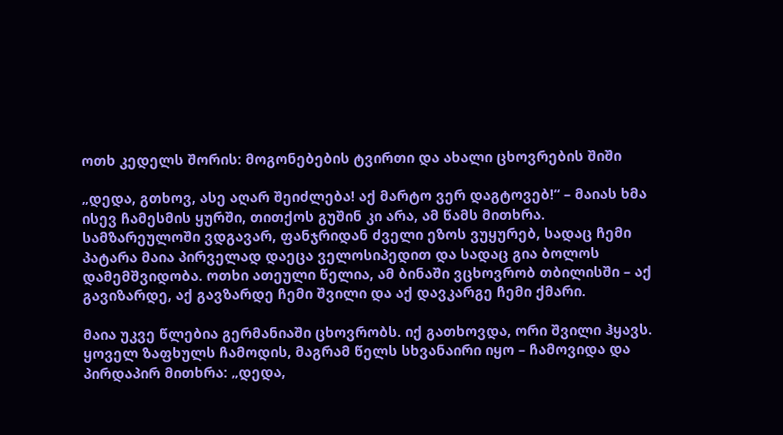ოთხ კედელს შორის: მოგონებების ტვირთი და ახალი ცხოვრების შიში

„დედა, გთხოვ, ასე აღარ შეიძლება! აქ მარტო ვერ დაგტოვებ!“ – მაიას ხმა ისევ ჩამესმის ყურში, თითქოს გუშინ კი არა, ამ წამს მითხრა. სამზარეულოში ვდგავარ, ფანჯრიდან ძველი ეზოს ვუყურებ, სადაც ჩემი პატარა მაია პირველად დაეცა ველოსიპედით და სადაც გია ბოლოს დამემშვიდობა. ოთხი ათეული წელია, ამ ბინაში ვცხოვრობ თბილისში – აქ გავიზარდე, აქ გავზარდე ჩემი შვილი და აქ დავკარგე ჩემი ქმარი.

მაია უკვე წლებია გერმანიაში ცხოვრობს. იქ გათხოვდა, ორი შვილი ჰყავს. ყოველ ზაფხულს ჩამოდის, მაგრამ წელს სხვანაირი იყო – ჩამოვიდა და პირდაპირ მითხრა: „დედა,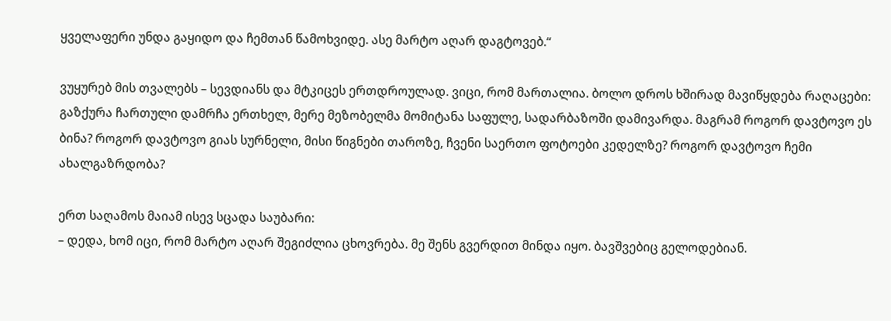ყველაფერი უნდა გაყიდო და ჩემთან წამოხვიდე. ასე მარტო აღარ დაგტოვებ.“

ვუყურებ მის თვალებს – სევდიანს და მტკიცეს ერთდროულად. ვიცი, რომ მართალია. ბოლო დროს ხშირად მავიწყდება რაღაცები: გაზქურა ჩართული დამრჩა ერთხელ, მერე მეზობელმა მომიტანა საფულე, სადარბაზოში დამივარდა. მაგრამ როგორ დავტოვო ეს ბინა? როგორ დავტოვო გიას სურნელი, მისი წიგნები თაროზე, ჩვენი საერთო ფოტოები კედელზე? როგორ დავტოვო ჩემი ახალგაზრდობა?

ერთ საღამოს მაიამ ისევ სცადა საუბარი:
– დედა, ხომ იცი, რომ მარტო აღარ შეგიძლია ცხოვრება. მე შენს გვერდით მინდა იყო. ბავშვებიც გელოდებიან.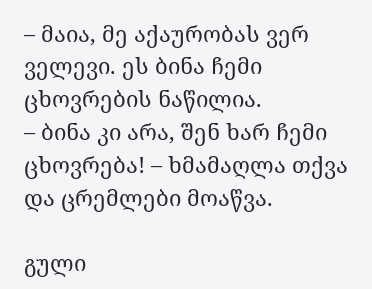– მაია, მე აქაურობას ვერ ველევი. ეს ბინა ჩემი ცხოვრების ნაწილია.
– ბინა კი არა, შენ ხარ ჩემი ცხოვრება! – ხმამაღლა თქვა და ცრემლები მოაწვა.

გული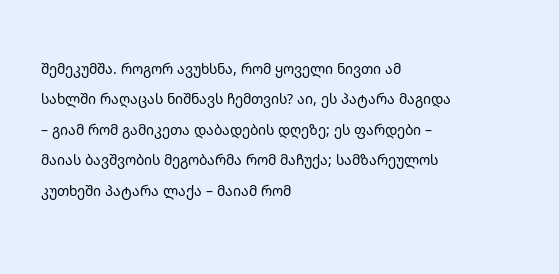შემეკუმშა. როგორ ავუხსნა, რომ ყოველი ნივთი ამ სახლში რაღაცას ნიშნავს ჩემთვის? აი, ეს პატარა მაგიდა – გიამ რომ გამიკეთა დაბადების დღეზე; ეს ფარდები – მაიას ბავშვობის მეგობარმა რომ მაჩუქა; სამზარეულოს კუთხეში პატარა ლაქა – მაიამ რომ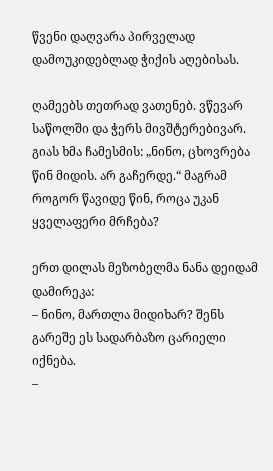წვენი დაღვარა პირველად დამოუკიდებლად ჭიქის აღებისას.

ღამეებს თეთრად ვათენებ. ვწევარ საწოლში და ჭერს მივშტერებივარ. გიას ხმა ჩამესმის: „ნინო, ცხოვრება წინ მიდის. არ გაჩერდე.“ მაგრამ როგორ წავიდე წინ, როცა უკან ყველაფერი მრჩება?

ერთ დილას მეზობელმა ნანა დეიდამ დამირეკა:
– ნინო, მართლა მიდიხარ? შენს გარეშე ეს სადარბაზო ცარიელი იქნება.
–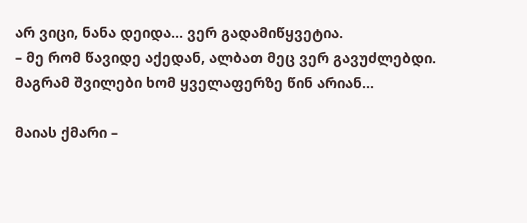არ ვიცი, ნანა დეიდა… ვერ გადამიწყვეტია.
– მე რომ წავიდე აქედან, ალბათ მეც ვერ გავუძლებდი. მაგრამ შვილები ხომ ყველაფერზე წინ არიან…

მაიას ქმარი –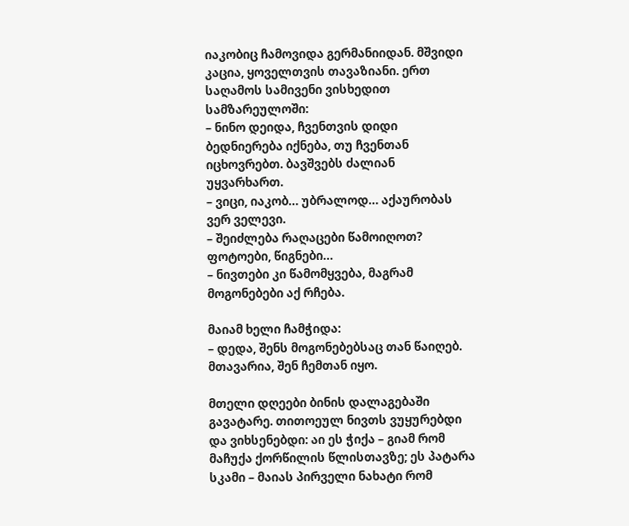იაკობიც ჩამოვიდა გერმანიიდან. მშვიდი კაცია, ყოველთვის თავაზიანი. ერთ საღამოს სამივენი ვისხედით სამზარეულოში:
– ნინო დეიდა, ჩვენთვის დიდი ბედნიერება იქნება, თუ ჩვენთან იცხოვრებთ. ბავშვებს ძალიან უყვარხართ.
– ვიცი, იაკობ… უბრალოდ… აქაურობას ვერ ველევი.
– შეიძლება რაღაცები წამოიღოთ? ფოტოები, წიგნები…
– ნივთები კი წამომყვება, მაგრამ მოგონებები აქ რჩება.

მაიამ ხელი ჩამჭიდა:
– დედა, შენს მოგონებებსაც თან წაიღებ. მთავარია, შენ ჩემთან იყო.

მთელი დღეები ბინის დალაგებაში გავატარე. თითოეულ ნივთს ვუყურებდი და ვიხსენებდი: აი ეს ჭიქა – გიამ რომ მაჩუქა ქორწილის წლისთავზე; ეს პატარა სკამი – მაიას პირველი ნახატი რომ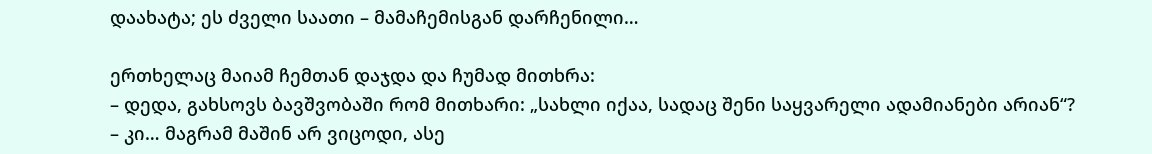დაახატა; ეს ძველი საათი – მამაჩემისგან დარჩენილი…

ერთხელაც მაიამ ჩემთან დაჯდა და ჩუმად მითხრა:
– დედა, გახსოვს ბავშვობაში რომ მითხარი: „სახლი იქაა, სადაც შენი საყვარელი ადამიანები არიან“?
– კი… მაგრამ მაშინ არ ვიცოდი, ასე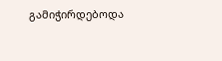გამიჭირდებოდა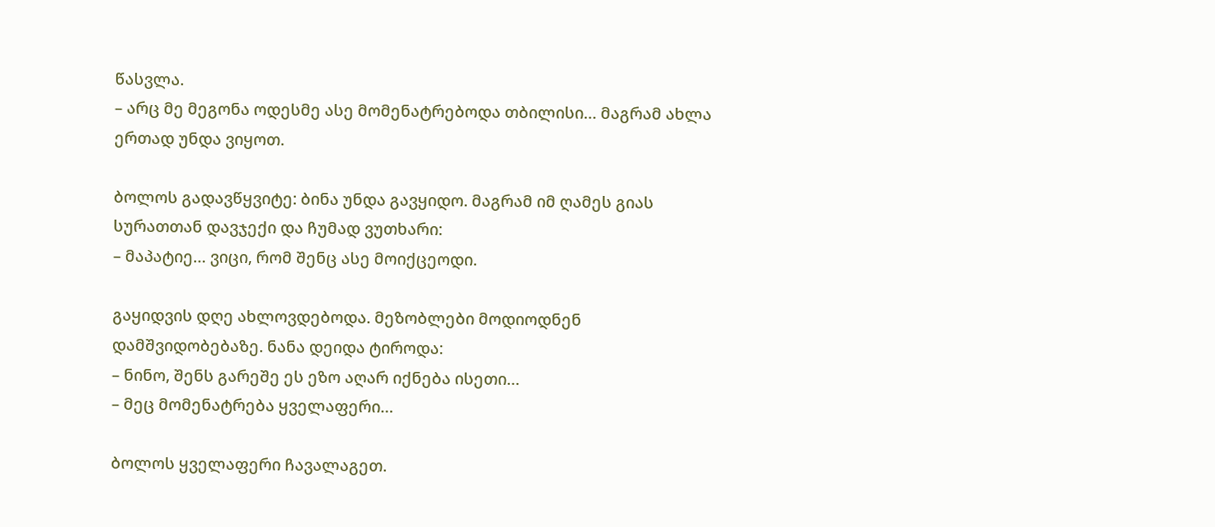წასვლა.
– არც მე მეგონა ოდესმე ასე მომენატრებოდა თბილისი… მაგრამ ახლა ერთად უნდა ვიყოთ.

ბოლოს გადავწყვიტე: ბინა უნდა გავყიდო. მაგრამ იმ ღამეს გიას სურათთან დავჯექი და ჩუმად ვუთხარი:
– მაპატიე… ვიცი, რომ შენც ასე მოიქცეოდი.

გაყიდვის დღე ახლოვდებოდა. მეზობლები მოდიოდნენ დამშვიდობებაზე. ნანა დეიდა ტიროდა:
– ნინო, შენს გარეშე ეს ეზო აღარ იქნება ისეთი…
– მეც მომენატრება ყველაფერი…

ბოლოს ყველაფერი ჩავალაგეთ.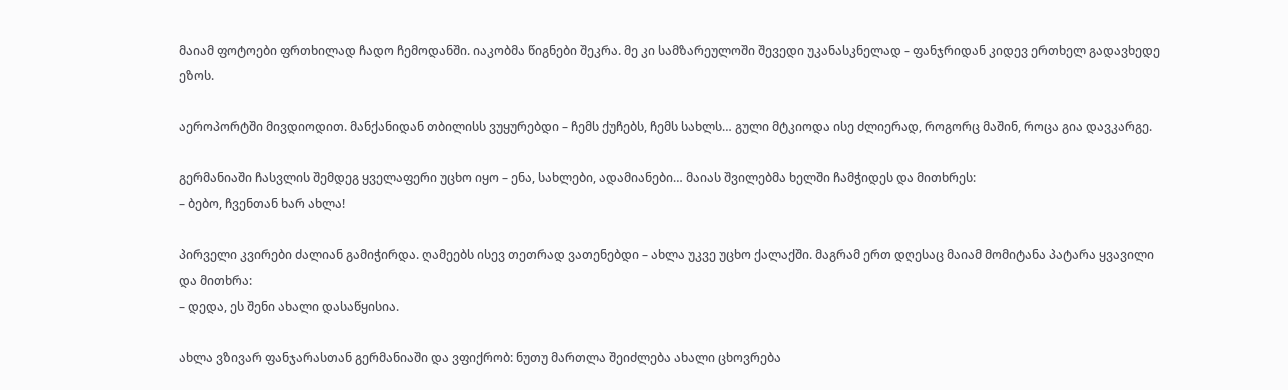მაიამ ფოტოები ფრთხილად ჩადო ჩემოდანში. იაკობმა წიგნები შეკრა. მე კი სამზარეულოში შევედი უკანასკნელად – ფანჯრიდან კიდევ ერთხელ გადავხედე ეზოს.

აეროპორტში მივდიოდით. მანქანიდან თბილისს ვუყურებდი – ჩემს ქუჩებს, ჩემს სახლს… გული მტკიოდა ისე ძლიერად, როგორც მაშინ, როცა გია დავკარგე.

გერმანიაში ჩასვლის შემდეგ ყველაფერი უცხო იყო – ენა, სახლები, ადამიანები… მაიას შვილებმა ხელში ჩამჭიდეს და მითხრეს:
– ბებო, ჩვენთან ხარ ახლა!

პირველი კვირები ძალიან გამიჭირდა. ღამეებს ისევ თეთრად ვათენებდი – ახლა უკვე უცხო ქალაქში. მაგრამ ერთ დღესაც მაიამ მომიტანა პატარა ყვავილი და მითხრა:
– დედა, ეს შენი ახალი დასაწყისია.

ახლა ვზივარ ფანჯარასთან გერმანიაში და ვფიქრობ: ნუთუ მართლა შეიძლება ახალი ცხოვრება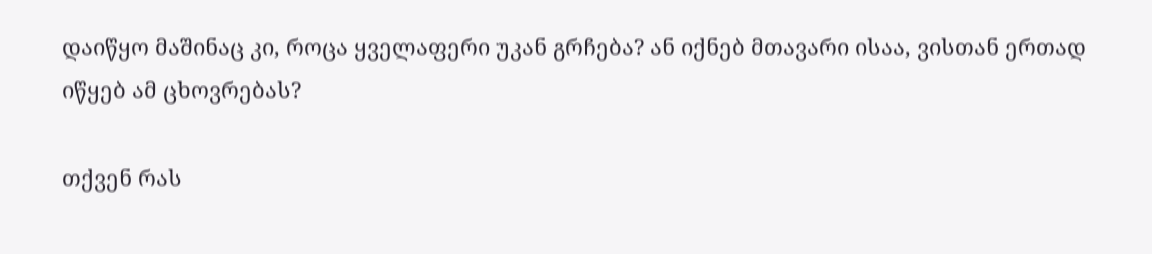დაიწყო მაშინაც კი, როცა ყველაფერი უკან გრჩება? ან იქნებ მთავარი ისაა, ვისთან ერთად იწყებ ამ ცხოვრებას?

თქვენ რას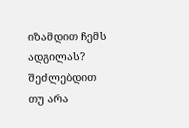იზამდით ჩემს ადგილას? შეძლებდით თუ არა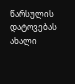წარსულის დატოვებას ახალი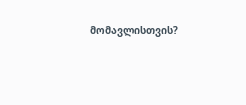მომავლისთვის?